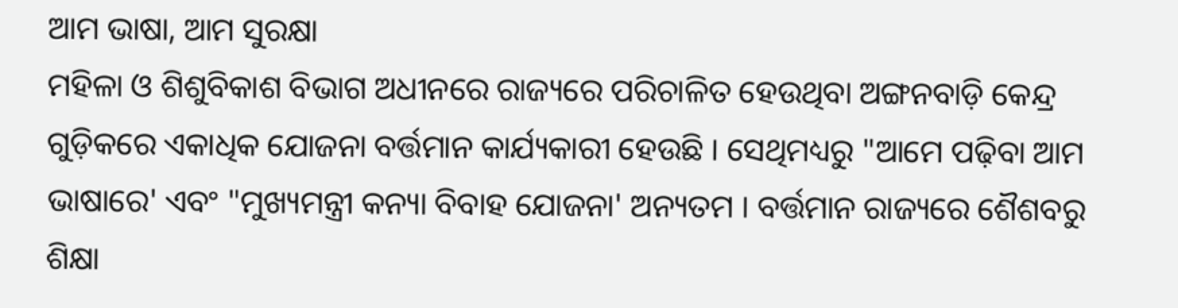ଆମ ଭାଷା, ଆମ ସୁରକ୍ଷା
ମହିଳା ଓ ଶିଶୁବିକାଶ ବିଭାଗ ଅଧୀନରେ ରାଜ୍ୟରେ ପରିଚାଳିତ ହେଉଥିବା ଅଙ୍ଗନବାଡ଼ି କେନ୍ଦ୍ର ଗୁଡ଼ିକରେ ଏକାଧିକ ଯୋଜନା ବର୍ତ୍ତମାନ କାର୍ଯ୍ୟକାରୀ ହେଉଛି । ସେଥିମଧ୍ୟରୁ "ଆମେ ପଢ଼ିବା ଆମ ଭାଷାରେ' ଏବଂ "ମୁଖ୍ୟମନ୍ତ୍ରୀ କନ୍ୟା ବିବାହ ଯୋଜନା' ଅନ୍ୟତମ । ବର୍ତ୍ତମାନ ରାଜ୍ୟରେ ଶୈଶବରୁ ଶିକ୍ଷା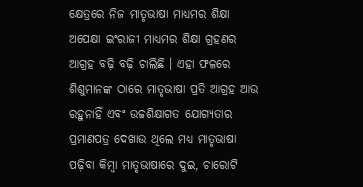କ୍ଷେତ୍ରରେ ନିଜ ମାତୃଭାଷା ମାଧ୍ୟମର ଶିକ୍ଷା ଅପେକ୍ଷା ଇଂରାଜୀ ମାଧ୍ୟମର ଶିକ୍ଷା ଗ୍ରହଣର ଆଗ୍ରହ ବଢ଼ି ବଢ଼ି ଚାଲିଛି । ଏହା ଫଳରେ ଶିଶୁମାନଙ୍କ ଠାରେ ମାତୃଭାଷା ପ୍ରତି ଆଗ୍ରହ ଆଉ ରହୁନାହିଁ ଏବଂ ଉଚ୍ଚଶିକ୍ଷାଗତ ଯୋଗ୍ୟତାର ପ୍ରମାଣପତ୍ର ଦେଖାଉ ଥିଲେ ମଧ୍ୟ ମାତୃଭାଷା ପଢ଼ିବା କିମ୍ବା ମାତୃଭାଷାରେ ଦୁଇ, ଚାରୋଟି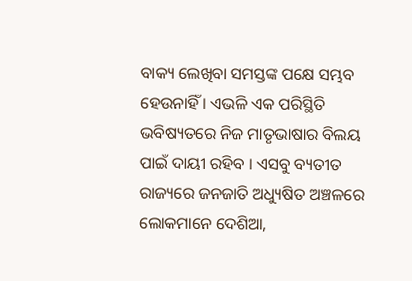ବାକ୍ୟ ଲେଖିବା ସମସ୍ତଙ୍କ ପକ୍ଷେ ସମ୍ଭବ ହେଉନାହିଁ । ଏଭଳି ଏକ ପରିସ୍ଥିତି ଭବିଷ୍ୟତରେ ନିଜ ମାତୃଭାଷାର ବିଲୟ ପାଇଁ ଦାୟୀ ରହିବ । ଏସବୁ ବ୍ୟତୀତ ରାଜ୍ୟରେ ଜନଜାତି ଅଧ୍ୟୁଷିତ ଅଞ୍ଚଳରେ ଲୋକମାନେ ଦେଶିଆ,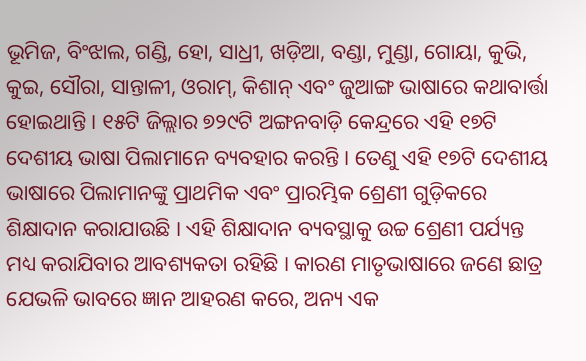ଭୂମିଜ, ବିଂଝାଲ, ଗଣ୍ଡି, ହୋ, ସାଧ୍ରୀ, ଖଡ଼ିଆ, ବଣ୍ଡା, ମୁଣ୍ଡା, ଗୋୟା, କୁଭି, କୁଇ, ସୌରା, ସାନ୍ତାଳୀ, ଓରାମ୍, କିଶାନ୍ ଏବଂ ଜୁଆଙ୍ଗ ଭାଷାରେ କଥାବାର୍ତ୍ତା ହୋଇଥାନ୍ତି । ୧୫ଟି ଜିଲ୍ଲାର ୭୨୯ଟି ଅଙ୍ଗନବାଡ଼ି କେନ୍ଦ୍ରରେ ଏହି ୧୭ଟି ଦେଶୀୟ ଭାଷା ପିଲାମାନେ ବ୍ୟବହାର କରନ୍ତି । ତେଣୁ ଏହି ୧୭ଟି ଦେଶୀୟ ଭାଷାରେ ପିଲାମାନଙ୍କୁ ପ୍ରାଥମିକ ଏବଂ ପ୍ରାରମ୍ଭିକ ଶ୍ରେଣୀ ଗୁଡ଼ିକରେ ଶିକ୍ଷାଦାନ କରାଯାଉଛି । ଏହି ଶିକ୍ଷାଦାନ ବ୍ୟବସ୍ଥାକୁ ଉଚ୍ଚ ଶ୍ରେଣୀ ପର୍ଯ୍ୟନ୍ତ ମଧ୍ୟ କରାଯିବାର ଆବଶ୍ୟକତା ରହିଛି । କାରଣ ମାତୃଭାଷାରେ ଜଣେ ଛାତ୍ର ଯେଭଳି ଭାବରେ ଜ୍ଞାନ ଆହରଣ କରେ, ଅନ୍ୟ ଏକ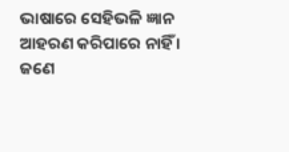ଭାଷାରେ ସେହିଭଳି ଜ୍ଞାନ ଆହରଣ କରିପାରେ ନାହିଁ । ଜଣେ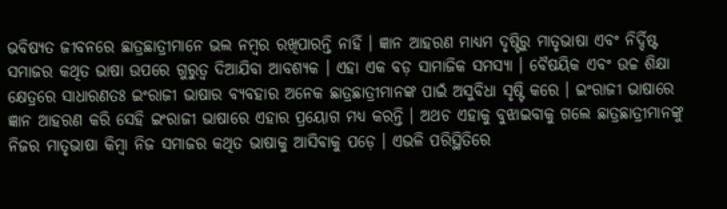ଭବିଷ୍ୟତ ଜୀବନରେ ଛାତ୍ରଛାତ୍ରୀମାନେ ଭଲ ନମ୍ବର ରଖିପାରନ୍ତି ନାହିଁ । ଜ୍ଞାନ ଆହରଣ ମାଧ୍ୟମ ଦୃଷ୍ଟିରୁ ମାତୃଭାଷା ଏବଂ ନିର୍ଦ୍ଦିଷ୍ଟ ସମାଜର କଥିତ ଭାଷା ଉପରେ ଗୁରୁତ୍ୱ ଦିଆଯିବା ଆବଶ୍ୟକ । ଏହା ଏକ ବଡ଼ ସାମାଜିକ ସମସ୍ୟା । ବୈଷୟିକ ଏବଂ ଉଚ୍ଚ ଶିକ୍ଷା କ୍ଷେତ୍ରରେ ସାଧାରଣତଃ ଇଂରାଜୀ ଭାଷାର ବ୍ୟବହାର ଅନେକ ଛାତ୍ରଛାତ୍ରୀମାନଙ୍କ ପାଇଁ ଅସୁବିଧା ସୃଷ୍ଟି କରେ । ଇଂରାଜୀ ଭାଷାରେ ଜ୍ଞାନ ଆହରଣ କରି ସେହି ଇଂରାଜୀ ଭାଷାରେ ଏହାର ପ୍ରୟୋଗ ମଧ୍ୟ କରନ୍ତି । ଅଥଚ ଏହାକୁ ବୁଝାଇବାକୁ ଗଲେ ଛାତ୍ରଛାତ୍ରୀମାନଙ୍କୁ ନିଜର ମାତୃଭାଷା କିମ୍ବା ନିଜ ସମାଜର କଥିତ ଭାଷାକୁ ଆସିବାକୁ ପଡ଼େ । ଏଭଳି ପରିସ୍ଥିତିରେ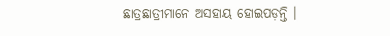ଛାତ୍ରଛାତ୍ରୀମାନେ ଅସହାୟ ହୋଇପଡ଼ନ୍ତି ।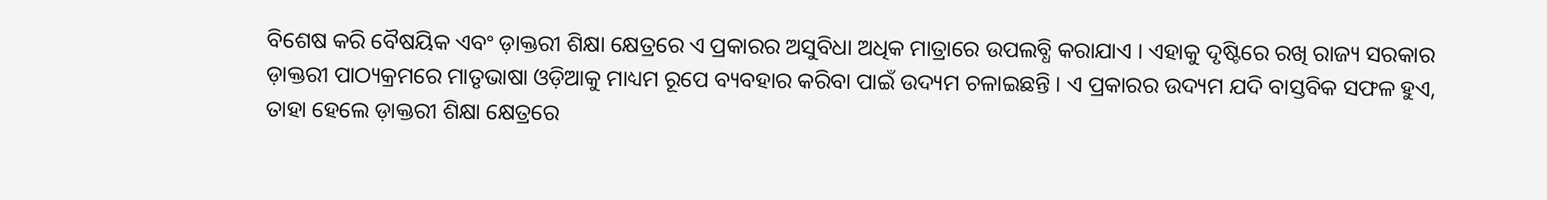ବିଶେଷ କରି ବୈଷୟିକ ଏବଂ ଡ଼ାକ୍ତରୀ ଶିକ୍ଷା କ୍ଷେତ୍ରରେ ଏ ପ୍ରକାରର ଅସୁବିଧା ଅଧିକ ମାତ୍ରାରେ ଉପଲବ୍ଧି କରାଯାଏ । ଏହାକୁ ଦୃଷ୍ଟିରେ ରଖି ରାଜ୍ୟ ସରକାର ଡ଼ାକ୍ତରୀ ପାଠ୍ୟକ୍ରମରେ ମାତୃଭାଷା ଓଡ଼ିଆକୁ ମାଧ୍ୟମ ରୂପେ ବ୍ୟବହାର କରିବା ପାଇଁ ଉଦ୍ୟମ ଚଳାଇଛନ୍ତି । ଏ ପ୍ରକାରର ଉଦ୍ୟମ ଯଦି ବାସ୍ତବିକ ସଫଳ ହୁଏ, ତାହା ହେଲେ ଡ଼ାକ୍ତରୀ ଶିକ୍ଷା କ୍ଷେତ୍ରରେ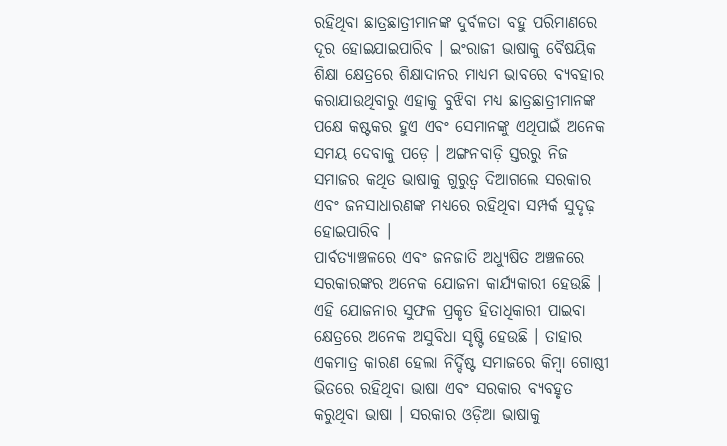ରହିଥିବା ଛାତ୍ରଛାତ୍ରୀମାନଙ୍କ ଦୁର୍ବଳତା ବହୁ ପରିମାଣରେ ଦୂର ହୋଇଯାଇପାରିବ । ଇଂରାଜୀ ଭାଷାକୁ ବୈଷୟିକ ଶିକ୍ଷା କ୍ଷେତ୍ରରେ ଶିକ୍ଷାଦାନର ମାଧ୍ୟମ ଭାବରେ ବ୍ୟବହାର କରାଯାଉଥିବାରୁ ଏହାକୁ ବୁଝିବା ମଧ୍ୟ ଛାତ୍ରଛାତ୍ରୀମାନଙ୍କ ପକ୍ଷେ କଷ୍ଟକର ହୁଏ ଏବଂ ସେମାନଙ୍କୁ ଏଥିପାଇଁ ଅନେକ ସମୟ ଦେବାକୁ ପଡ଼େ । ଅଙ୍ଗନବାଡ଼ି ସ୍ତରରୁ ନିଜ ସମାଜର କଥିତ ଭାଷାକୁ ଗୁରୁତ୍ୱ ଦିଆଗଲେ ସରକାର ଏବଂ ଜନସାଧାରଣଙ୍କ ମଧ୍ୟରେ ରହିଥିବା ସମ୍ପର୍କ ସୁଦୃଢ଼ ହୋଇପାରିବ ।
ପାର୍ବତ୍ୟାଞ୍ଚଳରେ ଏବଂ ଜନଜାତି ଅଧ୍ୟୁଷିତ ଅଞ୍ଚଳରେ ସରକାରଙ୍କର ଅନେକ ଯୋଜନା କାର୍ଯ୍ୟକାରୀ ହେଉଛି । ଏହି ଯୋଜନାର ସୁଫଳ ପ୍ରକୃତ ହିତାଧିକାରୀ ପାଇବା କ୍ଷେତ୍ରରେ ଅନେକ ଅସୁବିଧା ସୃଷ୍ଟି ହେଉଛି । ତାହାର ଏକମାତ୍ର କାରଣ ହେଲା ନିର୍ଦ୍ଦିଷ୍ଟ ସମାଜରେ କିମ୍ବା ଗୋଷ୍ଠୀ ଭିତରେ ରହିଥିବା ଭାଷା ଏବଂ ସରକାର ବ୍ୟବହୃତ କରୁଥିବା ଭାଷା । ସରକାର ଓଡ଼ିଆ ଭାଷାକୁ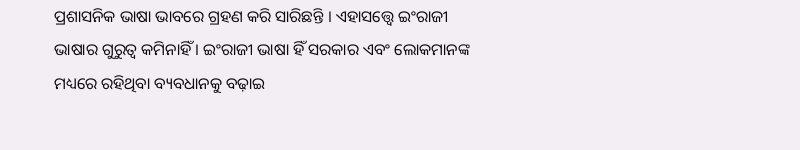ପ୍ରଶାସନିକ ଭାଷା ଭାବରେ ଗ୍ରହଣ କରି ସାରିଛନ୍ତି । ଏହାସତ୍ତ୍ୱେ ଇଂରାଜୀ ଭାଷାର ଗୁରୁତ୍ୱ କମିନାହିଁ । ଇଂରାଜୀ ଭାଷା ହିଁ ସରକାର ଏବଂ ଲୋକମାନଙ୍କ ମଧ୍ୟରେ ରହିଥିବା ବ୍ୟବଧାନକୁ ବଢ଼ାଇ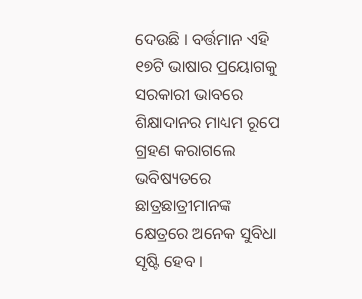ଦେଉଛି । ବର୍ତ୍ତମାନ ଏହି ୧୭ଟି ଭାଷାର ପ୍ରୟୋଗକୁ ସରକାରୀ ଭାବରେ ଶିକ୍ଷାଦାନର ମାଧ୍ୟମ ରୂପେ ଗ୍ରହଣ କରାଗଲେ ଭବିଷ୍ୟତରେ ଛାତ୍ରଛାତ୍ରୀମାନଙ୍କ କ୍ଷେତ୍ରରେ ଅନେକ ସୁବିଧା ସୃଷ୍ଟି ହେବ ।